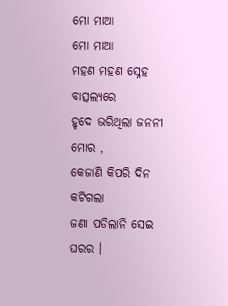ମୋ ମାଆ
ମୋ ମାଆ
ମହଣ ମହଣ ସ୍ନେହ ବାତ୍ସଲ୍ୟରେ
ହୃଦେ ଭରିଥିଲା ଜନନୀ ମୋର ,
କେଜାଣି କିପରି ଦିନ କଟିଗଲା
ଜଣା ପଡିଲାନି ସେଇ ଘରର ।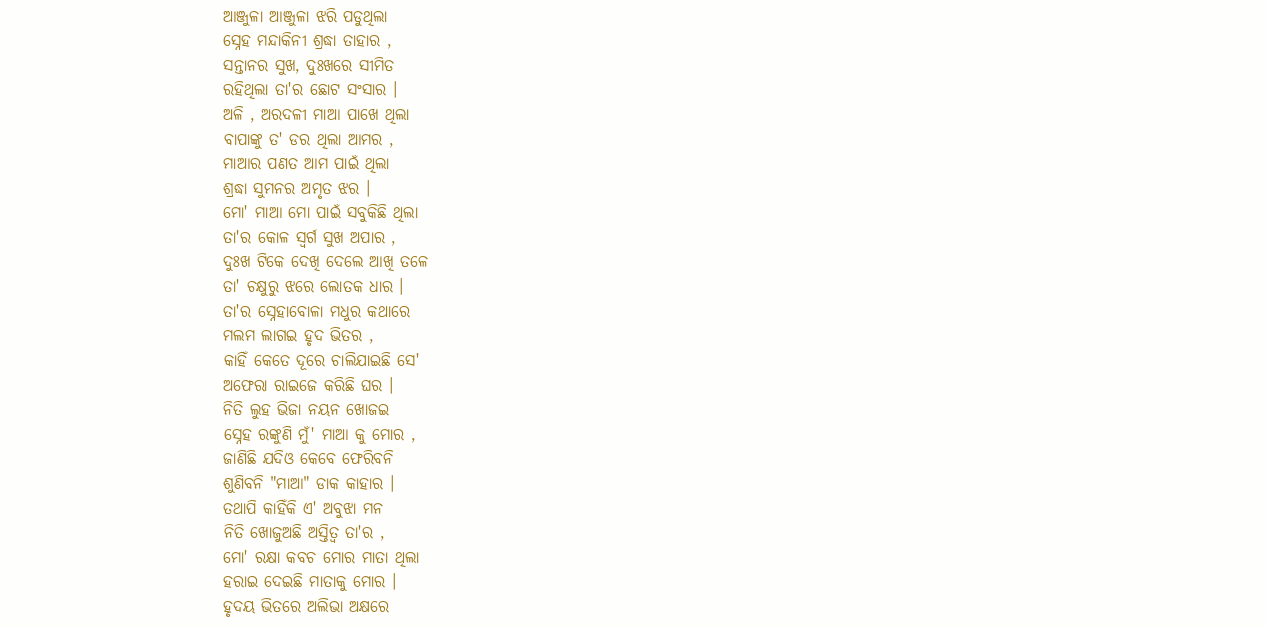ଆଞ୍ଜୁଳା ଆଞ୍ଜୁଳା ଝରି ପଡୁଥିଲା
ସ୍ନେହ ମନ୍ଦାକିନୀ ଶ୍ରଦ୍ଧା ତାହାର ,
ସନ୍ତାନର ସୁଖ, ଦୁଃଖରେ ସୀମିତ
ରହିଥିଲା ତା'ର ଛୋଟ ସଂସାର ।
ଅଳି , ଅରଦଳୀ ମାଆ ପାଖେ ଥିଲା
ବାପାଙ୍କୁ ତ' ଡର ଥିଲା ଆମର ,
ମାଆର ପଣତ ଆମ ପାଇଁ ଥିଲା
ଶ୍ରଦ୍ଧା ସୁମନର ଅମୃତ ଝର ।
ମୋ' ମାଆ ମୋ ପାଇଁ ସବୁକିଛି ଥିଲା
ତା'ର କୋଳ ସ୍ୱର୍ଗ ସୁଖ ଅପାର ,
ଦୁଃଖ ଟିକେ ଦେଖି ଦେଲେ ଆଖି ତଳେ
ତା' ଚକ୍ଷୁରୁ ଝରେ ଲୋତକ ଧାର ।
ତା'ର ସ୍ନେହାବୋଳା ମଧୁର କଥାରେ
ମଲମ ଲାଗଇ ହୃଦ ଭିତର ,
କାହିଁ କେତେ ଦୂରେ ଚାଲିଯାଇଛି ସେ'
ଅଫେରା ରାଇଜେ କରିଛି ଘର ।
ନିତି ଲୁହ ଭିଜା ନୟନ ଖୋଜଇ
ସ୍ନେହ ରଙ୍କୁଣି ମୁଁ' ମାଆ କୁ ମୋର ,
ଜାଣିଛି ଯଦିଓ କେବେ ଫେରିବନି
ଶୁଣିବନି "ମାଆ" ଡାକ କାହାର ।
ତଥାପି କାହିଁକି ଏ' ଅବୁଝା ମନ
ନିତି ଖୋଜୁଅଛି ଅସ୍ତିତ୍ବ ତା'ର ,
ମୋ' ରକ୍ଷା କବଚ ମୋର ମାତା ଥିଲା
ହରାଇ ଦେଇଛି ମାତାକୁ ମୋର ।
ହୃଦୟ ଭିତରେ ଅଲିଭା ଅକ୍ଷରେ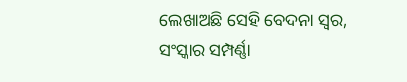ଲେଖାଅଛି ସେହି ବେଦନା ସ୍ୱର,
ସଂସ୍କାର ସମ୍ପର୍ଣ୍ଣା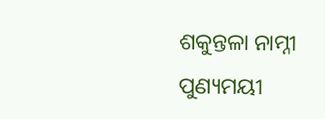ଶକୁନ୍ତଳା ନାମ୍ନୀ
ପୁଣ୍ୟମୟୀ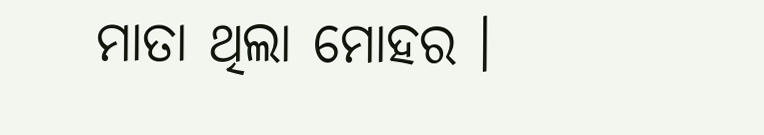ମାତା ଥିଲା ମୋହର ।